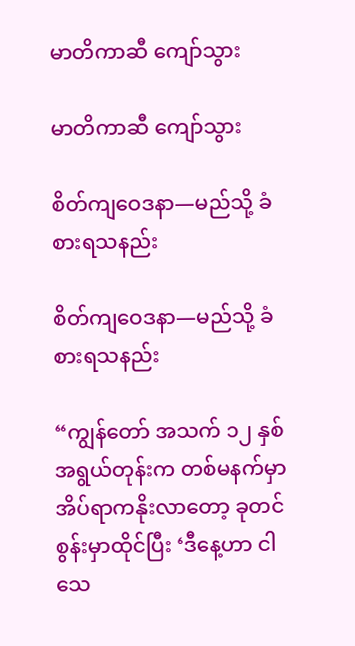မာတိကာဆီ ကျော်သွား

မာတိကာဆီ ကျော်သွား

စိတ်ကျဝေဒနာ—မည်သို့ ခံစားရသနည်း

စိတ်ကျဝေဒနာ—မည်သို့ ခံစားရသနည်း

“ကျွန်တော် အသက် ၁၂ နှစ်အရွယ်တုန်းက တစ်မနက်မှာ အိပ်ရာကနိုးလာတော့ ခုတင်စွန်းမှာထိုင်ပြီး ‘ဒီနေ့ဟာ ငါသေ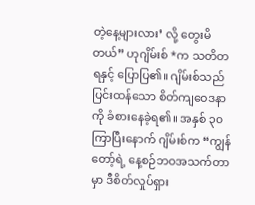တဲ့နေ့များလား’ လို့ တွေးမိတယ်” ဟုဂျိမ်းစ် *က သတိတရနှင့် ပြောပြ၏။ ဂျိမ်းစ်သည် ပြင်းထန်သော စိတ်ကျဝေဒနာကို ခံစားနေခဲ့ရ၏။ အနှစ် ၃၀ ကြာပြီးနောက် ဂျိမ်းစ်က “ကျွန်တော့်ရဲ့ နေ့စဉ်ဘဝအသက်တာမှာ ဒီစိတ်လှုပ်ရှား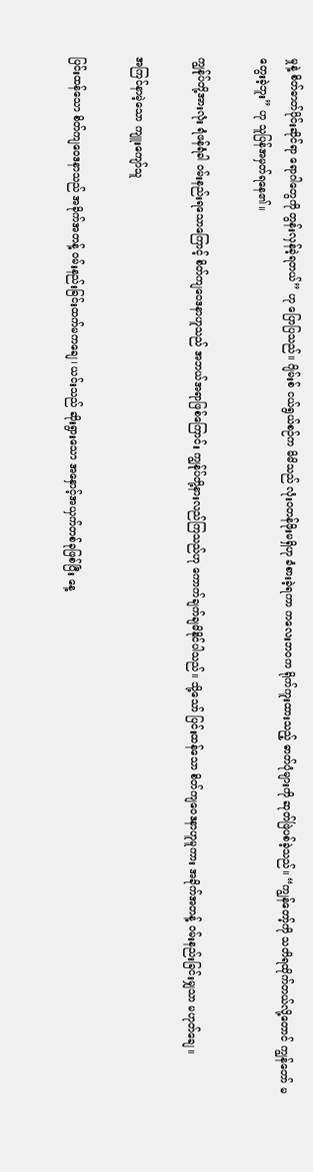မှုနဲ့ စိတ်ဓာတ်ပိုင်းဆိုင်ရာ ရောဂါတွေကို တွန်းလှန်ခဲ့ရတယ်” ဟု ပြောပြသည်။ ဂျိမ်းစ် ငယ်ရွယ်စဉ်က မိမိသည် လုံးဝတန်ဖိုးမရှိဟု ခံစားခဲ့ရကာ ကလေးဘဝက ရိုက်ကူးထားသည့် ဓာတ်ပုံများကို ဆုတ်ဖြဲပစ်ခဲ့သည်။ “ကျွန်တော့်ကို သတိရထိုက်တယ်လို့တောင် ကျွန်တော် မတွေးခဲ့ဘူး” ဟု သူပြန်အမှတ်ရနေ၏။

ကျွန်ုပ်တို့အားလုံး ရံဖန်ရံခါ ဝမ်းနည်းရသောကြောင့် စိတ်ကျဝေဒနာဟူသည် အဘယ်အရာဖြစ်ကြောင်း ကျွန်ုပ်တို့နားလည်ကြသည်ဟု ကောက်ချက်ချမိနိုင်ပါသည်။ သို့သော် ပြင်းထန်သော စိတ်ကျဝေဒနာဟူမူကား အခိုက်အတန့် ဝမ်းနည်းခြင်းမျှသာ မဟုတ်ချေ။

အကြင်နာမဲ့သော ကျူးကျော်သူ

ပြင်းထန်သော စိတ်ကျဝေဒနာသည် အခိုက်အတန့် ဝမ်းနည်းခြင်းထက်မကချေ၊ ယင်းသည် ဆိုးရွားသော အနှောင့်အယှက်တစ်ခုဖြစ်ပြီး နေ့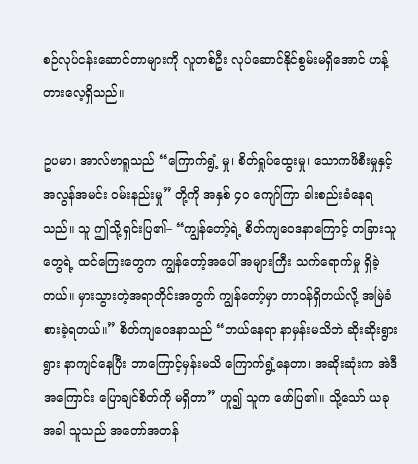စဉ်လုပ်ငန်းဆောင်တာများကို လူတစ်ဦး လုပ်ဆောင်နိုင်စွမ်းမရှိအောင် ဟန့်တားလေ့ရှိသည်။

ဥပမာ၊ အာလ်ဗာရူသည် “ကြောက်ရွံ့ မှု၊ စိတ်ရှုပ်ထွေးမှု၊ သောကဖိစီးမှုနှင့် အလွန်အမင်း ဝမ်းနည်းမှု” တို့ကို အနှစ် ၄၀ ကျော်ကြာ ခါးစည်းခံနေရသည်။ သူ ဤသို့ရှင်းပြ၏– “ကျွန်တော့်ရဲ့ စိတ်ကျဝေဒနာကြောင့် တခြားသူတွေရဲ့ ထင်ကြေးတွေက ကျွန်တော့်အပေါ် အများကြီး သက်ရောက်မှု ရှိခဲ့တယ်။ မှားသွားတဲ့အရာတိုင်းအတွက် ကျွန်တော့်မှာ တာဝန်ရှိတယ်လို့ အမြဲခံစားခဲ့ရတယ်။” စိတ်ကျဝေဒနာသည် “ဘယ်နေရာ နာမှန်းမသိဘဲ ဆိုးဆိုးရွားရွား နာကျင်နေပြီး ဘာကြောင့်မှန်းမသိ ကြောက်ရွံ့နေတာ၊ အဆိုးဆုံးက အဲဒီအကြောင်း ပြောချင်စိတ်ကို မရှိတာ” ဟူ၍ သူက ဖော်ပြ၏။ သို့သော် ယခုအခါ သူသည် အတော်အတန်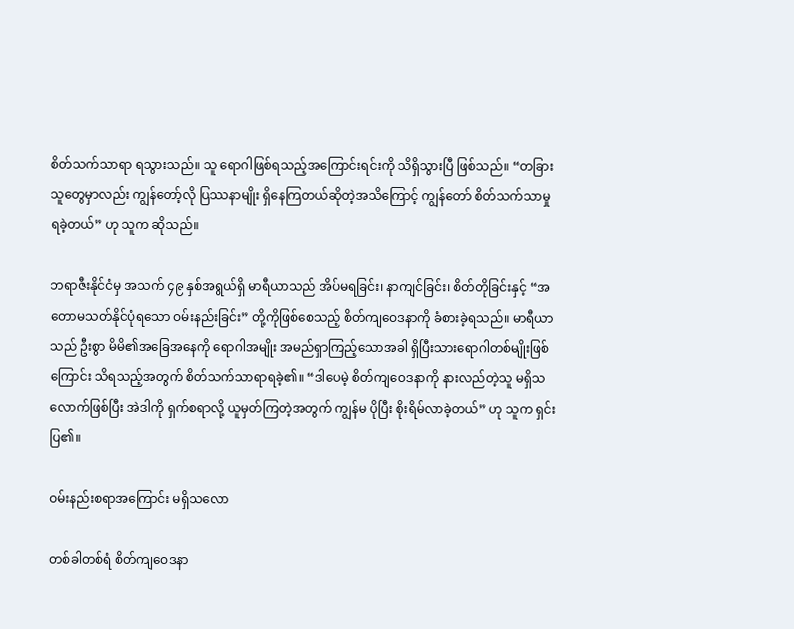စိတ်သက်သာရာ ရသွားသည်။ သူ ရောဂါဖြစ်ရသည့်အကြောင်းရင်းကို သိရှိသွားပြီ ဖြစ်သည်။ “တခြားသူတွေမှာလည်း ကျွန်တော့်လို ပြဿနာမျိုး ရှိနေကြတယ်ဆိုတဲ့အသိကြောင့် ကျွန်တော် စိတ်သက်သာမှု ရခဲ့တယ်” ဟု သူက ဆိုသည်။

ဘရာဇီးနိုင်ငံမှ အသက် ၄၉ နှစ်အရွယ်ရှိ မာရီယာသည် အိပ်မရခြင်း၊ နာကျင်ခြင်း၊ စိတ်တိုခြင်းနှင့် “အတောမသတ်နိုင်ပုံရသော ဝမ်းနည်းခြင်း” တို့ကိုဖြစ်စေသည့် စိတ်ကျဝေဒနာကို ခံစားခဲ့ရသည်။ မာရီယာသည် ဦးစွာ မိမိ၏အခြေအနေကို ရောဂါအမျိုး အမည်ရှာကြည့်သောအခါ ရှိပြီးသားရောဂါတစ်မျိုးဖြစ်ကြောင်း သိရသည့်အတွက် စိတ်သက်သာရာရခဲ့၏။ “ဒါပေမဲ့ စိတ်ကျဝေဒနာကို နားလည်တဲ့သူ မရှိသလောက်ဖြစ်ပြီး အဲဒါကို ရှက်စရာလို့ ယူမှတ်ကြတဲ့အတွက် ကျွန်မ ပိုပြီး စိုးရိမ်လာခဲ့တယ်” ဟု သူက ရှင်းပြ၏။

ဝမ်းနည်းစရာအကြောင်း မရှိသလော

တစ်ခါတစ်ရံ စိတ်ကျဝေဒနာ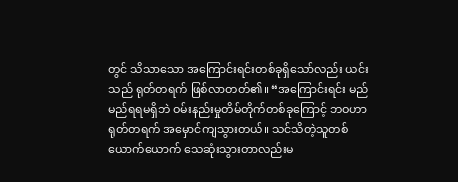တွင် သိသာသော အကြောင်းရင်းတစ်ခုရှိသော်လည်း ယင်းသည် ရုတ်တရက် ဖြစ်လာတတ်၏။ “အကြောင်းရင်း မည်မည်ရရမရှိဘဲ ဝမ်းနည်းမှုတိမ်တိုက်တစ်ခုကြောင့် ဘဝဟာ ရုတ်တရက် အမှောင်ကျသွားတယ်။ သင်သိတဲ့သူတစ်ယောက်ယောက် သေဆုံးသွားတာလည်းမ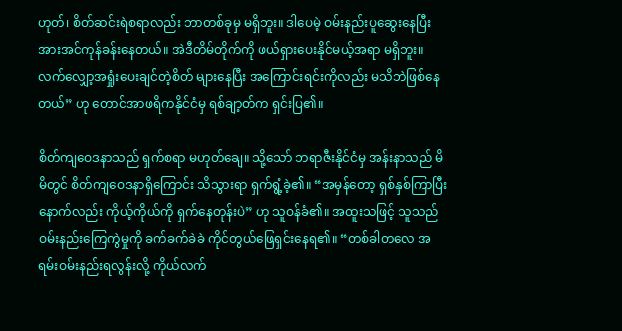ဟုတ်၊ စိတ်ဆင်းရဲစရာလည်း ဘာတစ်ခုမှ မရှိဘူး။ ဒါပေမဲ့ ဝမ်းနည်းပူဆွေးနေပြီး အားအင်ကုန်ခန်းနေတယ်။ အဲဒီတိမ်တိုက်ကို ဖယ်ရှားပေးနိုင်မယ့်အရာ မရှိဘူး။ လက်လျှော့အရှုံးပေးချင်တဲ့စိတ် များနေပြီး အကြောင်းရင်းကိုလည်း မသိဘဲဖြစ်နေတယ်” ဟု တောင်အာဖရိကနိုင်ငံမှ ရစ်ချာ့တ်က ရှင်းပြ၏။

စိတ်ကျဝေဒနာသည် ရှက်စရာ မဟုတ်ချေ။ သို့သော် ဘရာဇီးနိုင်ငံမှ အန်းနာသည် မိမိတွင် စိတ်ကျဝေဒနာရှိကြောင်း သိသွားရာ ရှက်ရွံ့ခဲ့၏။ “အမှန်တော့ ရှစ်နှစ်ကြာပြီးနောက်လည်း ကိုယ့်ကိုယ်ကို ရှက်နေတုန်းပဲ” ဟု သူဝန်ခံ၏။ အထူးသဖြင့် သူသည် ဝမ်းနည်းကြေကွဲမှုကို ခက်ခက်ခဲခဲ ကိုင်တွယ်ဖြေရှင်းနေရ၏။ “တစ်ခါတလေ အရမ်းဝမ်းနည်းရလွန်းလို့ ကိုယ်လက်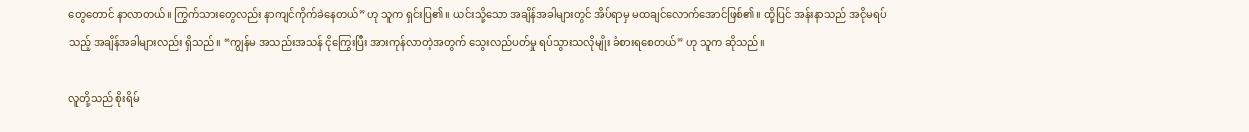တွေတောင် နာလာတယ်။ ကြွက်သားတွေလည်း နာကျင်ကိုက်ခဲနေတယ်” ဟု သူက ရှင်းပြ၏။ ယင်းသို့သော အချိန်အခါများတွင် အိပ်ရာမှ မထချင်လောက်အောင်ဖြစ်၏။ ထို့ပြင် အန်းနာသည် အငိုမရပ်သည့် အချိန်အခါများလည်း ရှိသည်။ “ကျွန်မ အသည်းအသန် ငိုကြွေးပြီး အားကုန်လာတဲ့အတွက် သွေးလည်ပတ်မှု ရပ်သွားသလိုမျိုး ခံစားရစေတယ်” ဟု သူက ဆိုသည်။

လူတို့သည် စိုးရိမ်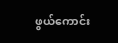ဖွယ်ကောင်း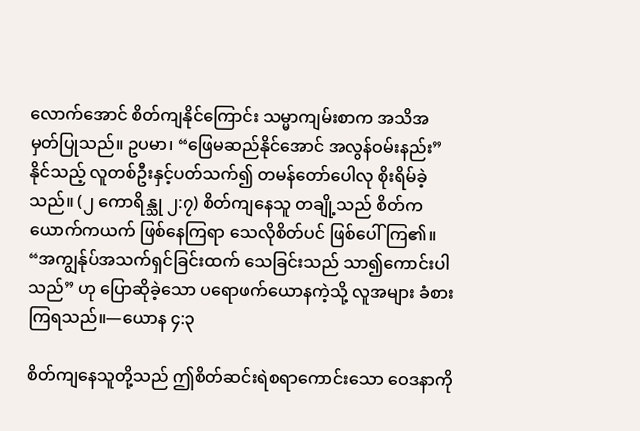လောက်အောင် စိတ်ကျနိုင်ကြောင်း သမ္မာကျမ်းစာက အသိအမှတ်ပြုသည်။ ဥပမာ၊ “ဖြေမဆည်နိုင်အောင် အလွန်ဝမ်းနည်း” နိုင်သည့် လူတစ်ဦးနှင့်ပတ်သက်၍ တမန်တော်ပေါလု စိုးရိမ်ခဲ့သည်။ (၂ ကောရိန္သု ၂:၇) စိတ်ကျနေသူ တချို့သည် စိတ်ကယောက်ကယက် ဖြစ်နေကြရာ သေလိုစိတ်ပင် ဖြစ်ပေါ်ကြ၏။ “အကျွန်ုပ်အသက်ရှင်ခြင်းထက် သေခြင်းသည် သာ၍ကောင်းပါသည်” ဟု ပြောဆိုခဲ့သော ပရောဖက်ယောနကဲ့သို့ လူအများ ခံစားကြရသည်။—ယောန ၄:၃

စိတ်ကျနေသူတို့သည် ဤစိတ်ဆင်းရဲစရာကောင်းသော ဝေဒနာကို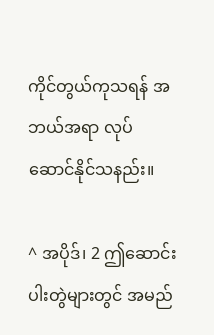ကိုင်တွယ်ကုသရန် အဘယ်အရာ လုပ်ဆောင်နိုင်သနည်း။

^ အပိုဒ်၊ 2 ဤဆောင်းပါးတွဲများတွင် အမည်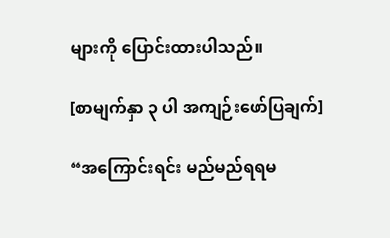များကို ပြောင်းထားပါသည်။

[စာမျက်နှာ ၃ ပါ အကျဉ်းဖော်ပြချက်]

“အကြောင်းရင်း မည်မည်ရရမ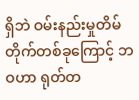ရှိဘဲ ဝမ်းနည်းမှုတိမ်တိုက်တစ်ခုကြောင့် ဘဝဟာ ရုတ်တ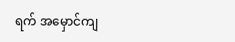ရက် အမှောင်ကျ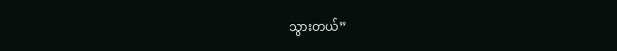သွားတယ်”